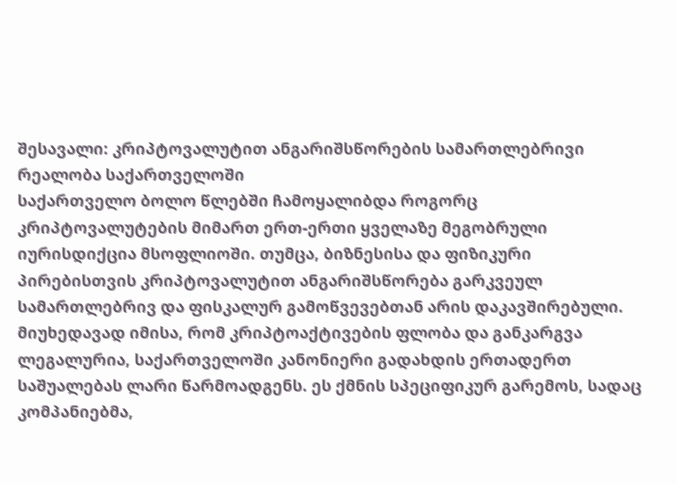შესავალი: კრიპტოვალუტით ანგარიშსწორების სამართლებრივი რეალობა საქართველოში
საქართველო ბოლო წლებში ჩამოყალიბდა როგორც კრიპტოვალუტების მიმართ ერთ-ერთი ყველაზე მეგობრული იურისდიქცია მსოფლიოში. თუმცა, ბიზნესისა და ფიზიკური პირებისთვის კრიპტოვალუტით ანგარიშსწორება გარკვეულ სამართლებრივ და ფისკალურ გამოწვევებთან არის დაკავშირებული. მიუხედავად იმისა, რომ კრიპტოაქტივების ფლობა და განკარგვა ლეგალურია, საქართველოში კანონიერი გადახდის ერთადერთ საშუალებას ლარი წარმოადგენს. ეს ქმნის სპეციფიკურ გარემოს, სადაც კომპანიებმა,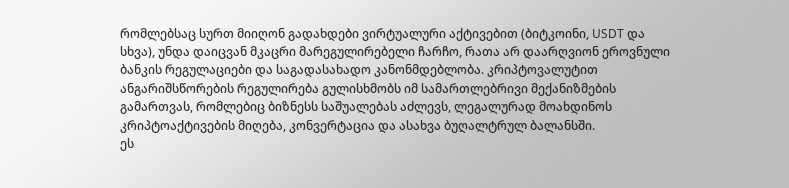რომლებსაც სურთ მიიღონ გადახდები ვირტუალური აქტივებით (ბიტკოინი, USDT და სხვა), უნდა დაიცვან მკაცრი მარეგულირებელი ჩარჩო, რათა არ დაარღვიონ ეროვნული ბანკის რეგულაციები და საგადასახადო კანონმდებლობა. კრიპტოვალუტით ანგარიშსწორების რეგულირება გულისხმობს იმ სამართლებრივი მექანიზმების გამართვას, რომლებიც ბიზნესს საშუალებას აძლევს, ლეგალურად მოახდინოს კრიპტოაქტივების მიღება, კონვერტაცია და ასახვა ბუღალტრულ ბალანსში.
ეს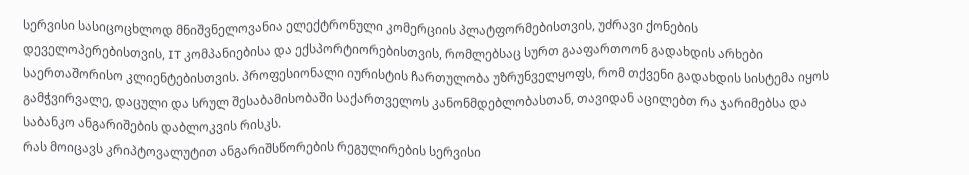სერვისი სასიცოცხლოდ მნიშვნელოვანია ელექტრონული კომერციის პლატფორმებისთვის, უძრავი ქონების დეველოპერებისთვის, IT კომპანიებისა და ექსპორტიორებისთვის, რომლებსაც სურთ გააფართოონ გადახდის არხები საერთაშორისო კლიენტებისთვის. პროფესიონალი იურისტის ჩართულობა უზრუნველყოფს, რომ თქვენი გადახდის სისტემა იყოს გამჭვირვალე, დაცული და სრულ შესაბამისობაში საქართველოს კანონმდებლობასთან, თავიდან აცილებთ რა ჯარიმებსა და საბანკო ანგარიშების დაბლოკვის რისკს.
რას მოიცავს კრიპტოვალუტით ანგარიშსწორების რეგულირების სერვისი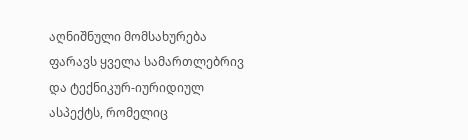აღნიშნული მომსახურება ფარავს ყველა სამართლებრივ და ტექნიკურ-იურიდიულ ასპექტს, რომელიც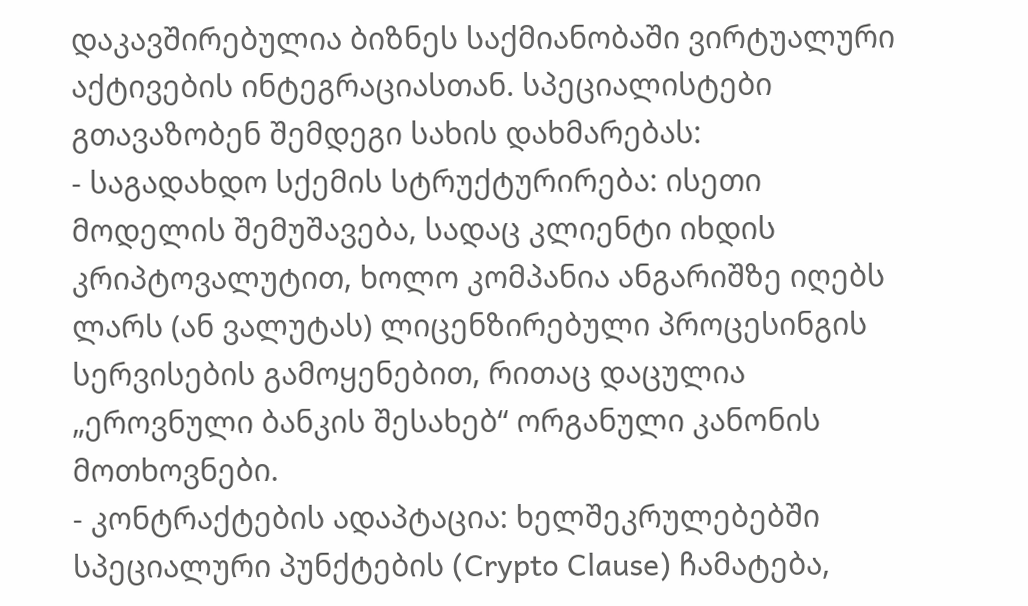დაკავშირებულია ბიზნეს საქმიანობაში ვირტუალური აქტივების ინტეგრაციასთან. სპეციალისტები გთავაზობენ შემდეგი სახის დახმარებას:
- საგადახდო სქემის სტრუქტურირება: ისეთი მოდელის შემუშავება, სადაც კლიენტი იხდის კრიპტოვალუტით, ხოლო კომპანია ანგარიშზე იღებს ლარს (ან ვალუტას) ლიცენზირებული პროცესინგის სერვისების გამოყენებით, რითაც დაცულია „ეროვნული ბანკის შესახებ“ ორგანული კანონის მოთხოვნები.
- კონტრაქტების ადაპტაცია: ხელშეკრულებებში სპეციალური პუნქტების (Crypto Clause) ჩამატება,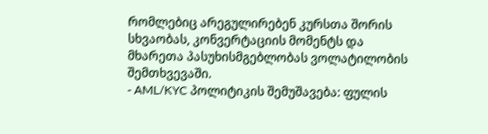რომლებიც არეგულირებენ კურსთა შორის სხვაობას, კონვერტაციის მომენტს და მხარეთა პასუხისმგებლობას ვოლატილობის შემთხვევაში.
- AML/KYC პოლიტიკის შემუშავება: ფულის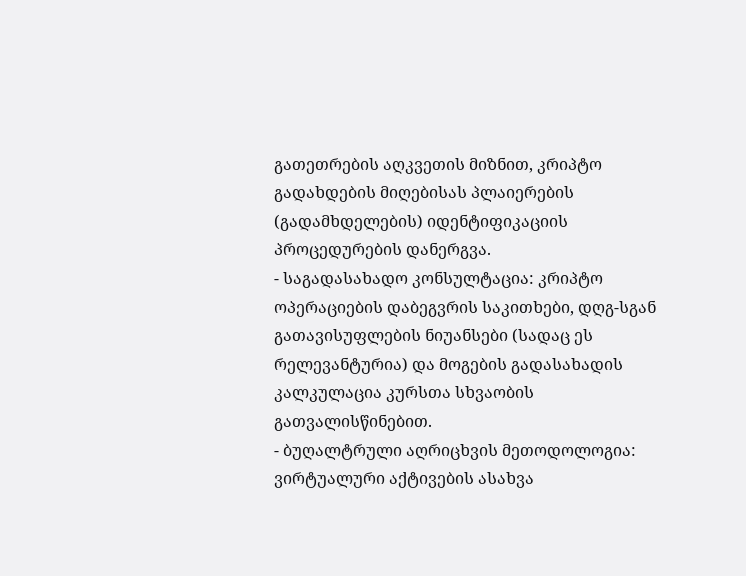გათეთრების აღკვეთის მიზნით, კრიპტო გადახდების მიღებისას პლაიერების (გადამხდელების) იდენტიფიკაციის პროცედურების დანერგვა.
- საგადასახადო კონსულტაცია: კრიპტო ოპერაციების დაბეგვრის საკითხები, დღგ-სგან გათავისუფლების ნიუანსები (სადაც ეს რელევანტურია) და მოგების გადასახადის კალკულაცია კურსთა სხვაობის გათვალისწინებით.
- ბუღალტრული აღრიცხვის მეთოდოლოგია: ვირტუალური აქტივების ასახვა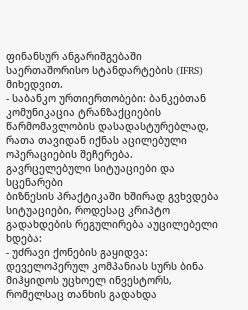ფინანსურ ანგარიშგებაში საერთაშორისო სტანდარტების (IFRS) მიხედვით.
- საბანკო ურთიერთობები: ბანკებთან კომუნიკაცია ტრანზაქციების წარმომავლობის დასადასტურებლად, რათა თავიდან იქნას აცილებული ოპერაციების შეჩერება.
გავრცელებული სიტუაციები და სცენარები
ბიზნესის პრაქტიკაში ხშირად გვხვდება სიტუაციები, როდესაც კრიპტო გადახდების რეგულირება აუცილებელი ხდება:
- უძრავი ქონების გაყიდვა: დეველოპერულ კომპანიას სურს ბინა მიჰყიდოს უცხოელ ინვესტორს, რომელსაც თანხის გადახდა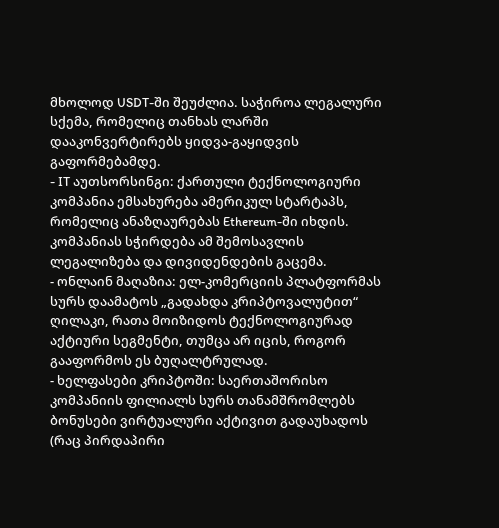მხოლოდ USDT-ში შეუძლია. საჭიროა ლეგალური სქემა, რომელიც თანხას ლარში დააკონვერტირებს ყიდვა-გაყიდვის გაფორმებამდე.
- IT აუთსორსინგი: ქართული ტექნოლოგიური კომპანია ემსახურება ამერიკულ სტარტაპს, რომელიც ანაზღაურებას Ethereum-ში იხდის. კომპანიას სჭირდება ამ შემოსავლის ლეგალიზება და დივიდენდების გაცემა.
- ონლაინ მაღაზია: ელ-კომერციის პლატფორმას სურს დაამატოს „გადახდა კრიპტოვალუტით“ ღილაკი, რათა მოიზიდოს ტექნოლოგიურად აქტიური სეგმენტი, თუმცა არ იცის, როგორ გააფორმოს ეს ბუღალტრულად.
- ხელფასები კრიპტოში: საერთაშორისო კომპანიის ფილიალს სურს თანამშრომლებს ბონუსები ვირტუალური აქტივით გადაუხადოს (რაც პირდაპირი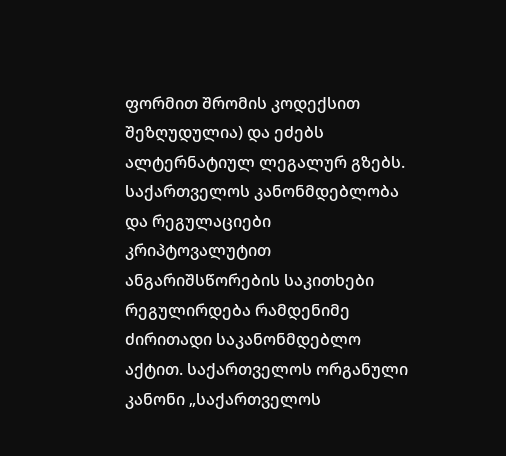ფორმით შრომის კოდექსით შეზღუდულია) და ეძებს ალტერნატიულ ლეგალურ გზებს.
საქართველოს კანონმდებლობა და რეგულაციები
კრიპტოვალუტით ანგარიშსწორების საკითხები რეგულირდება რამდენიმე ძირითადი საკანონმდებლო აქტით. საქართველოს ორგანული კანონი „საქართველოს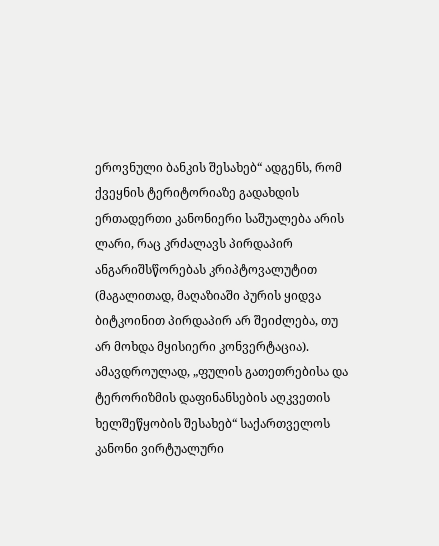ეროვნული ბანკის შესახებ“ ადგენს, რომ ქვეყნის ტერიტორიაზე გადახდის ერთადერთი კანონიერი საშუალება არის ლარი, რაც კრძალავს პირდაპირ ანგარიშსწორებას კრიპტოვალუტით (მაგალითად, მაღაზიაში პურის ყიდვა ბიტკოინით პირდაპირ არ შეიძლება, თუ არ მოხდა მყისიერი კონვერტაცია). ამავდროულად, „ფულის გათეთრებისა და ტერორიზმის დაფინანსების აღკვეთის ხელშეწყობის შესახებ“ საქართველოს კანონი ვირტუალური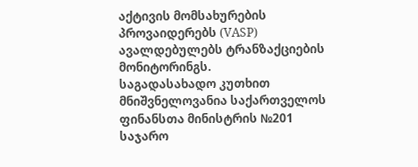აქტივის მომსახურების პროვაიდერებს (VASP) ავალდებულებს ტრანზაქციების მონიტორინგს.
საგადასახადო კუთხით მნიშვნელოვანია საქართველოს ფინანსთა მინისტრის №201 საჯარო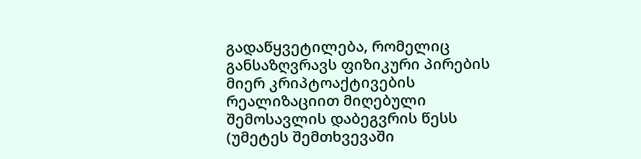გადაწყვეტილება, რომელიც განსაზღვრავს ფიზიკური პირების მიერ კრიპტოაქტივების რეალიზაციით მიღებული შემოსავლის დაბეგვრის წესს (უმეტეს შემთხვევაში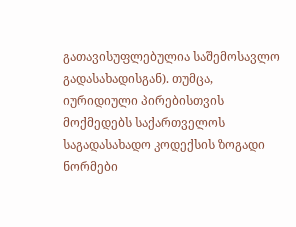გათავისუფლებულია საშემოსავლო გადასახადისგან). თუმცა, იურიდიული პირებისთვის მოქმედებს საქართველოს საგადასახადო კოდექსის ზოგადი ნორმები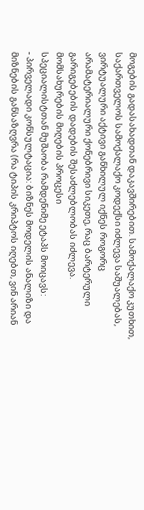მოგების გადასახადთან დაკავშირებით. სამოქალაქო კუთხით, საქართველოს სამოქალაქო კოდექსი იძლევა საშუალებას, ვირტუალური აქტივი განხილულ იქნეს როგორც არამატერიალური ქონებრივი სიკეთე, რაც ბარტერული გარიგებების დადების შესაძლებლობას იძლევა.
მომსახურების მიღების პროცესი
სპეციალისტთან მუშაობა რამდენიმე ეტაპს მოიცავს:
- პირველადი კონსულტაცია: ბიზნეს მოდელის ანალიზი და მიზნების განსაზღვრა (რა ტიპის კრიპტოს იღებთ, ვინ არიან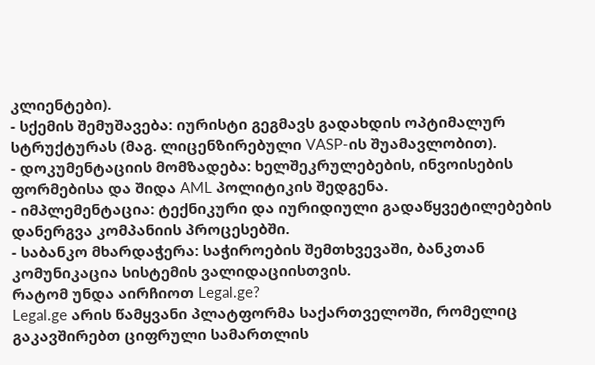კლიენტები).
- სქემის შემუშავება: იურისტი გეგმავს გადახდის ოპტიმალურ სტრუქტურას (მაგ. ლიცენზირებული VASP-ის შუამავლობით).
- დოკუმენტაციის მომზადება: ხელშეკრულებების, ინვოისების ფორმებისა და შიდა AML პოლიტიკის შედგენა.
- იმპლემენტაცია: ტექნიკური და იურიდიული გადაწყვეტილებების დანერგვა კომპანიის პროცესებში.
- საბანკო მხარდაჭერა: საჭიროების შემთხვევაში, ბანკთან კომუნიკაცია სისტემის ვალიდაციისთვის.
რატომ უნდა აირჩიოთ Legal.ge?
Legal.ge არის წამყვანი პლატფორმა საქართველოში, რომელიც გაკავშირებთ ციფრული სამართლის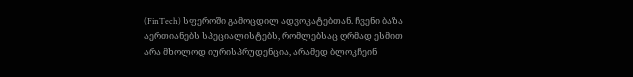(FinTech) სფეროში გამოცდილ ადვოკატებთან. ჩვენი ბაზა აერთიანებს სპეციალისტებს, რომლებსაც ღრმად ესმით არა მხოლოდ იურისპრუდენცია, არამედ ბლოკჩეინ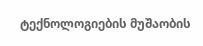ტექნოლოგიების მუშაობის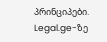პრინციპები. Legal.ge-ზე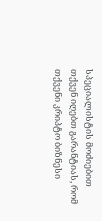სპეციალისტის მოძიებით თქვენ იღებთ გარანტიას, რომ თქვენი კრიპტო ბიზნესი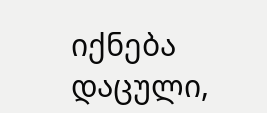იქნება დაცული,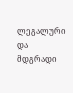ლეგალური და მდგრადი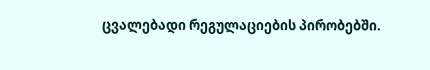ცვალებადი რეგულაციების პირობებში.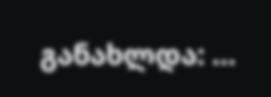განახლდა: ...